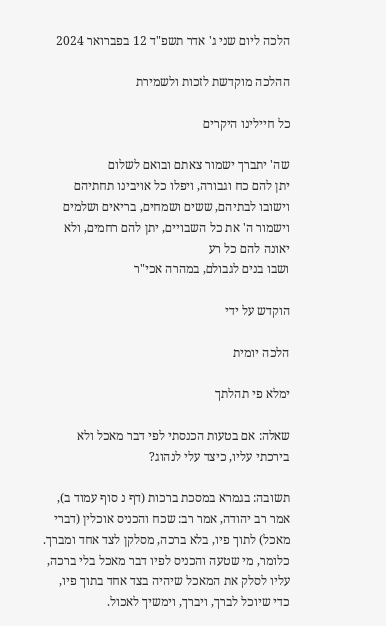הלכה ליום שני ג' אדר תשפ"ד 12 בפברואר 2024

ההלכה מוקדשת לזכות ולשמירת

כל חיילינו היקרים

שה' יתברך ישמור צאתם ובואם לשלום
יתן להם כח וגבורה, ויפלו כל אויבינו תחתיהם
וישובו לבתיהם, ששים ושמחים, בריאים ושלמים
וישמור ה' את כל השבויים, יתן להם רחמים, ולא יאונה להם כל רע
ושבו בנים לגבולם, במהרה אכי"ר

הוקדש על ידי

הלכה יומית

ימלא פי תהלתך

שאלה: אם בטעות הכנסתי לפי דבר מאכל ולא בירכתי עליו, כיצד עלי לנהוג?

תשובה: בגמרא במסכת ברכות (דף נ סוף עמוד ב), אמר רב יהודה, אמר רב: שכח והכניס אוכלין (דברי מאכל) לתוך פיו, בלא ברכה, מסלקן לצד אחד ומברך. כלומר, מי שטעה והכניס לפיו דבר מאכל בלי ברכה, עליו לסלק את המאכל שיהיה בצד אחד בתוך פיו, כדי שיוכל לברך, ויברך, וימשיך לאכול.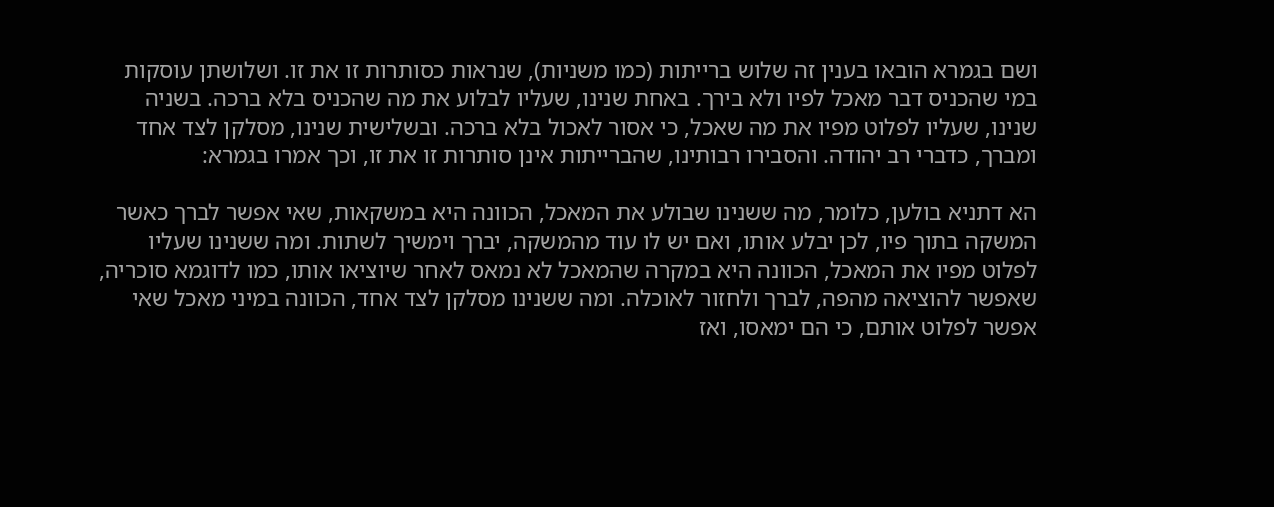ושם בגמרא הובאו בענין זה שלוש ברייתות (כמו משניות), שנראות כסותרות זו את זו. ושלושתן עוסקות במי שהכניס דבר מאכל לפיו ולא בירך. באחת שנינו, שעליו לבלוע את מה שהכניס בלא ברכה. בשניה שנינו, שעליו לפלוט מפיו את מה שאכל, כי אסור לאכול בלא ברכה. ובשלישית שנינו, מסלקן לצד אחד ומברך, כדברי רב יהודה. והסבירו רבותינו, שהברייתות אינן סותרות זו את זו, וכך אמרו בגמרא:

הא דתניא בולען, כלומר, מה ששנינו שבולע את המאכל, הכוונה היא במשקאות, שאי אפשר לברך כאשר המשקה בתוך פיו, לכן יבלע אותו, ואם יש לו עוד מהמשקה, יברך וימשיך לשתות. ומה ששנינו שעליו לפלוט מפיו את המאכל, הכוונה היא במקרה שהמאכל לא נמאס לאחר שיוציאו אותו, כמו לדוגמא סוכריה, שאפשר להוציאה מהפה, לברך ולחזור לאוכלה. ומה ששנינו מסלקן לצד אחד, הכוונה במיני מאכל שאי אפשר לפלוט אותם, כי הם ימאסו, ואז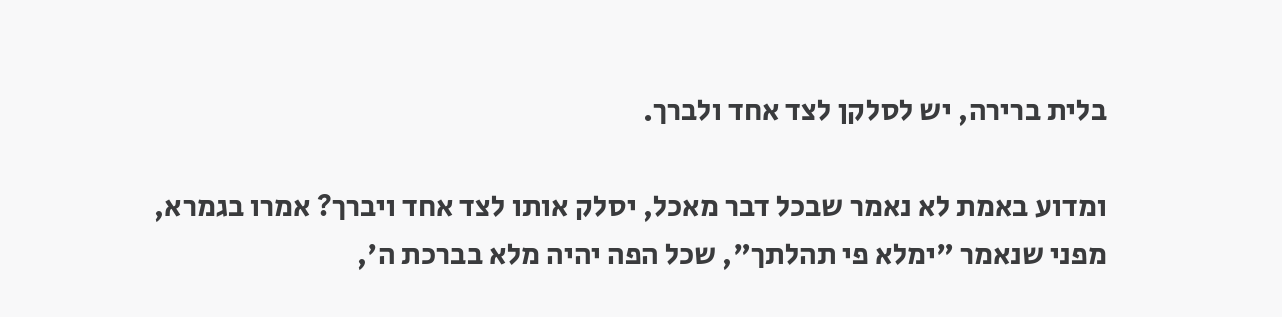בלית ברירה, יש לסלקן לצד אחד ולברך.

ומדוע באמת לא נאמר שבכל דבר מאכל, יסלק אותו לצד אחד ויברך? אמרו בגמרא, מפני שנאמר "ימלא פי תהלתך", שכל הפה יהיה מלא בברכת ה',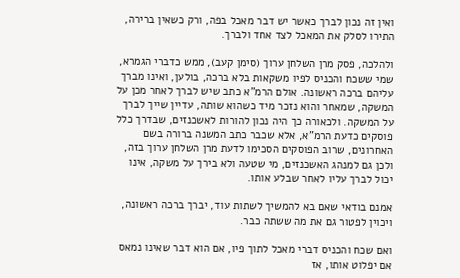ואין זה נכון לברך כאשר יש דבר מאכל בפה, ורק כשאין ברירה, התירו לסלק את המאכל לצד אחד ולברך.

ולהלכה, פסק מרן השלחן ערוך (סימן קעב), ממש כדברי הגמרא, שמי ששכח והכניס לפיו משקאות בלא ברכה, בולען, ואינו מברך עליהם ברכה ראשונה. אולם הרמ"א כתב שיש לברך לאחר מכן על המשקה, שמאחר והוא נזכר מיד כשהוא שותה, עדיין שייך לברך על המשקה. ולכאורה כך היה נכון להורות לאשכנזים, שבדרך כלל פוסקים כדעת הרמ"א, אלא שכבר כתב המשנה ברורה בשם האחרונים, שרוב הפוסקים הסכימו לדעת מרן השלחן ערוך בזה, ולכן גם למנהג האשכנזים, מי שטעה ולא בירך על משקה, אינו יכול לברך עליו לאחר שבלע אותו.

אמנם בודאי שאם בא להמשיך לשתות עוד, יברך ברכה ראשונה, ויכוין לפטור גם את מה ששתה כבר.

ואם שכח והכניס דברי מאכל לתוך פיו, אם הוא דבר שאינו נמאס אם יפלוט אותו, אז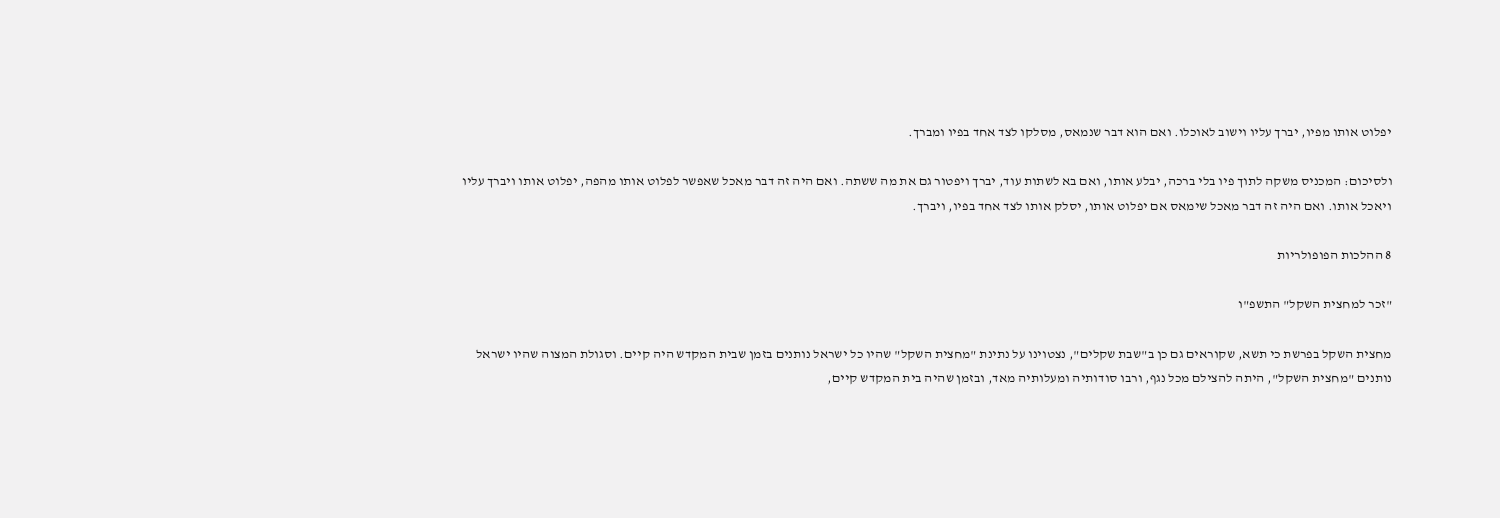יפלוט אותו מפיו, יברך עליו וישוב לאוכלו. ואם הוא דבר שנמאס, מסלקו לצד אחד בפיו ומברך.

ולסיכום: המכניס משקה לתוך פיו בלי ברכה, יבלע אותו, ואם בא לשתות עוד, יברך ויפטור גם את מה ששתה. ואם היה זה דבר מאכל שאפשר לפלוט אותו מהפה, יפלוט אותו ויברך עליו ויאכל אותו. ואם היה זה דבר מאכל שימאס אם יפלוט אותו, יסלק אותו לצד אחד בפיו, ויברך.

8 ההלכות הפופולריות

"זכר למחצית השקל" התשפ"ו

מחצית השקל בפרשת כי תשא, שקוראים גם כן ב"שבת שקלים", נצטוינו על נתינת "מחצית השקל" שהיו כל ישראל נותנים בזמן שבית המקדש היה קיים. וסגולת המצוה שהיו ישראל נותנים "מחצית השקל", היתה להצילם מכל נגף, ורבו סודותיה ומעלותיה מאד, ובזמן שהיה בית המקדש קיים,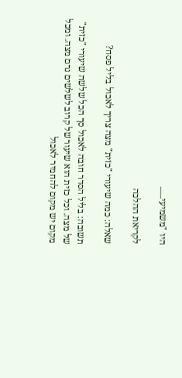היו "משמיעי......

לקריאת ההלכה

שאלה: כמה שיעורי "כזית" מצה צריך לאכול בליל פסח?

תשובה: בליל הסדר חובה לאכול סך הכל שלשה שיעורי "כזית" של מצה. וכל כזית הוא שיעור של קרוב לשלשים גרם מצה. ומכל מקום יש מקום להחמיר לאכול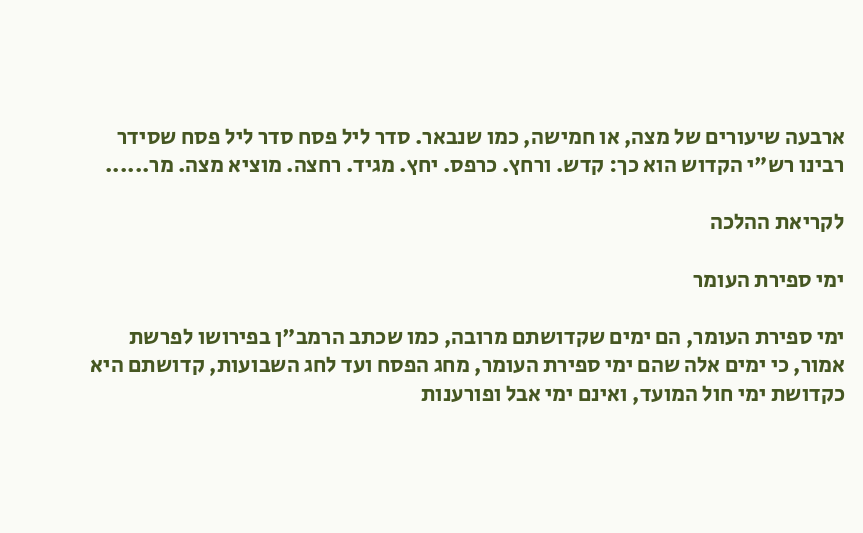ארבעה שיעורים של מצה, או חמישה, כמו שנבאר. סדר ליל פסח סדר ליל פסח שסידר רבינו רש"י הקדוש הוא כך: קדש. ורחץ. כרפס. יחץ. מגיד. רחצה. מוציא מצה. מר......

לקריאת ההלכה

ימי ספירת העומר

ימי ספירת העומר, הם ימים שקדושתם מרובה, כמו שכתב הרמב"ן בפירושו לפרשת אמור, כי ימים אלה שהם ימי ספירת העומר, מחג הפסח ועד לחג השבועות, קדושתם היא כקדושת ימי חול המועד, ואינם ימי אבל ופורענות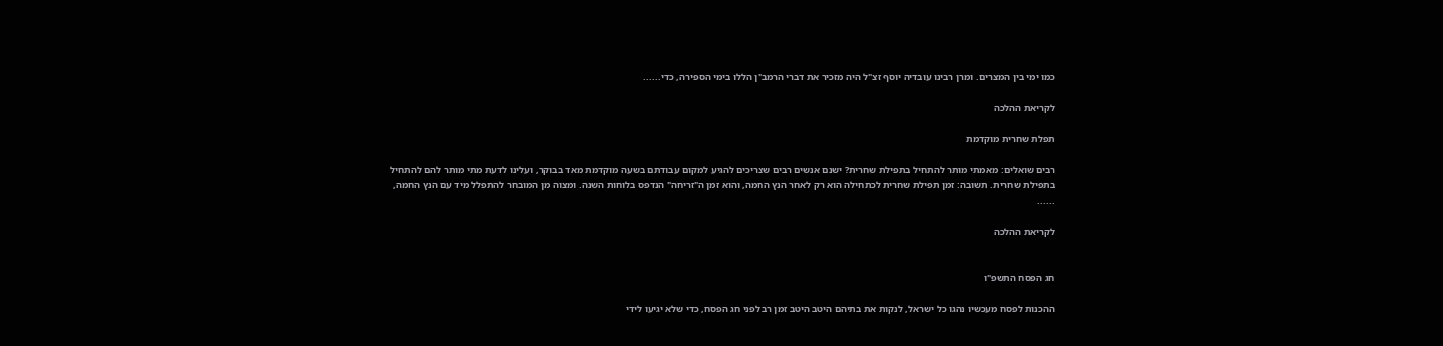כמו ימי בין המצרים. ומרן רבינו עובדיה יוסף זצ"ל היה מזכיר את דברי הרמב"ן הללו בימי הספירה, כדי......

לקריאת ההלכה

תפלת שחרית מוקדמת

רבים שואלים: מאמתי מותר להתחיל בתפילת שחרית? ישנם אנשים רבים שצריכים להגיע למקום עבודתם בשעה מוקדמת מאד בבוקר, ועלינו לדעת מתי מותר להם להתחיל בתפילת שחרית. תשובה: זמן תפילת שחרית לכתחילה הוא רק לאחר הנץ החמה, והוא זמן ה"זריחה" הנדפס בלוחות השנה. ומצוה מן המובחר להתפלל מיד עם הנץ החמה, ......

לקריאת ההלכה


חג הפסח התשפ"ו

ההכנות לפסח מעכשיו נהגו כל ישראל, לנקות את בתיהם היטב היטב זמן רב לפני חג הפסח, כדי שלא יגיעו לידי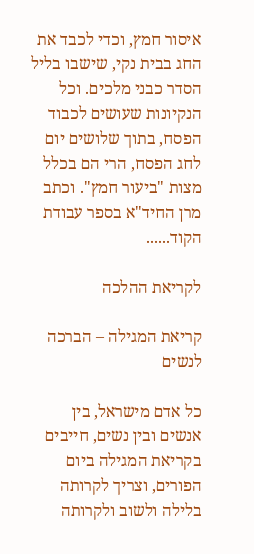איסור חמץ, וכדי לכבד את החג בבית נקי, שישבו בליל הסדר כבני מלכים. וכל הנקיונות שעושים לכבוד הפסח, בתוך שלושים יום לחג הפסח, הרי הם בכלל מצות "ביעור חמץ". וכתב מרן החיד"א בספר עבודת הקוד......

לקריאת ההלכה

קריאת המגילה – הברכה לנשים

כל אדם מישראל, בין אנשים ובין נשים, חייבים בקריאת המגילה ביום הפורים, וצריך לקרותה בלילה ולשוב ולקרותה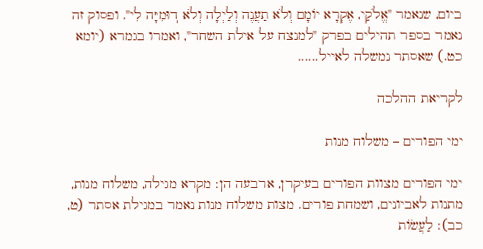ביום, שנאמר "אֱלֹקַי, אֶקְרָא יוֹמָם וְלֹא תַעֲנֶה וְלַיְלָה וְלֹא דֽוּמִיָּה לִי". ופסוק זה נאמר בספר תהילים בפרק "למנצח על אילת השחר", ואמרו בגמרא (יומא כט.) שאסתר נמשלה לאייל......

לקריאת ההלכה

ימי הפורים – משלוח מנות

ימי הפורים מצוות הפורים בעיקרן, ארבעה הן: מקרא מגילה, משלוח מנות, מתנות לאביונים, ושמחת פורים. מצות משלוח מנות נאמר במגילת אסתר (ט, כב): לַעֲשׂוֹת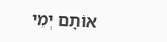אוֹתָם יְמֵי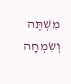מִשְׁתֶּה וְשִׂמְחָה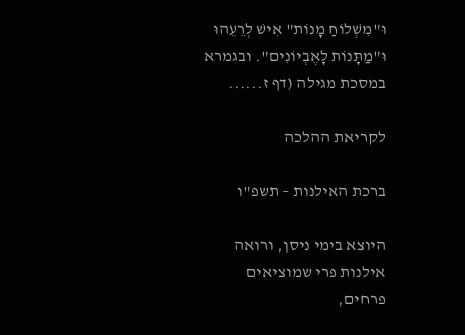וּ"מִשְׁלוֹחַ מָנוֹת" אִישׁ לְרֵעֵהוּ וּ"מַתָּנוֹת לָאֶבְיוֹנִים". ובגמרא במסכת מגילה (דף ז......

לקריאת ההלכה

ברכת האילנות – תשפ"ו

היוצא בימי ניסן, ורואה אילנות פרי שמוציאים פרחים,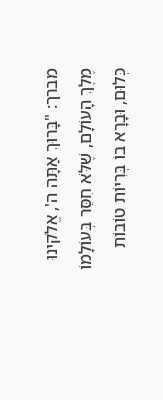מברך: "בָּרוּךְ אַתָּה ה', אֱלֹקינוּ מֶלֶךְ הָעוֹלָם, שֶׁלֹּא חִסֵּר בְּעוֹלָמוֹ כְּלוּם, וּבָרָא בוֹ בְּרִיוֹת טוֹבוֹת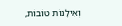וְאִילָנוֹת טוֹבוֹת,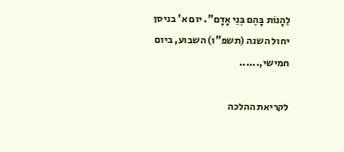לֵהָנוֹת בָּהֶם בְּנֵי אָדָם". יום א' בניסן יחול השנה (תשפ"ו) השבוע, ביום חמישי,......

לקריאת ההלכה